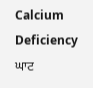Calcium Deficiency
ਘਾਟ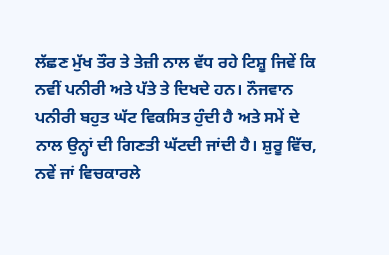ਲੱਛਣ ਮੁੱਖ ਤੌਰ ਤੇ ਤੇਜ਼ੀ ਨਾਲ ਵੱਧ ਰਹੇ ਟਿਸ਼ੂ ਜਿਵੇਂ ਕਿ ਨਵੀਂ ਪਨੀਰੀ ਅਤੇ ਪੱਤੇ ਤੇ ਦਿਖਦੇ ਹਨ। ਨੌਜਵਾਨ ਪਨੀਰੀ ਬਹੁਤ ਘੱਟ ਵਿਕਸਿਤ ਹੁੰਦੀ ਹੈ ਅਤੇ ਸਮੇਂ ਦੇ ਨਾਲ ਉਨ੍ਹਾਂ ਦੀ ਗਿਣਤੀ ਘੱਟਦੀ ਜਾਂਦੀ ਹੈ। ਸ਼ੁਰੂ ਵਿੱਚ, ਨਵੇਂ ਜਾਂ ਵਿਚਕਾਰਲੇ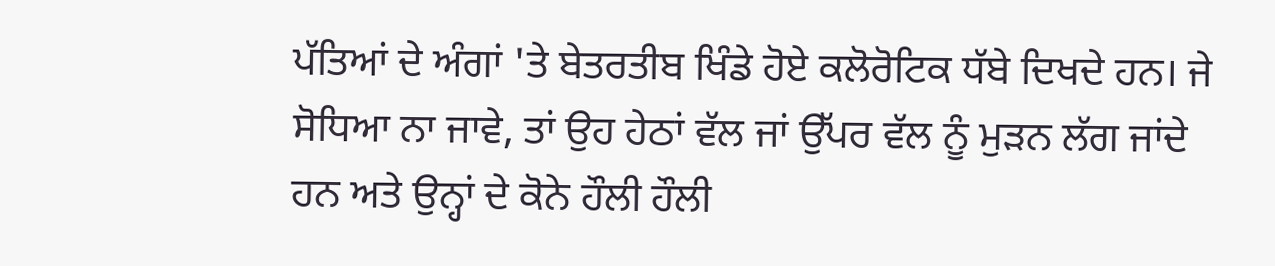ਪੱਤਿਆਂ ਦੇ ਅੰਗਾਂ 'ਤੇ ਬੇਤਰਤੀਬ ਖਿੰਡੇ ਹੋਏ ਕਲੋਰੋਟਿਕ ਧੱਬੇ ਦਿਖਦੇ ਹਨ। ਜੇ ਸੋਧਿਆ ਨਾ ਜਾਵੇ, ਤਾਂ ਉਹ ਹੇਠਾਂ ਵੱਲ ਜਾਂ ਉੱਪਰ ਵੱਲ ਨੂੰ ਮੁੜਨ ਲੱਗ ਜਾਂਦੇ ਹਨ ਅਤੇ ਉਨ੍ਹਾਂ ਦੇ ਕੋਨੇ ਹੌਲੀ ਹੌਲੀ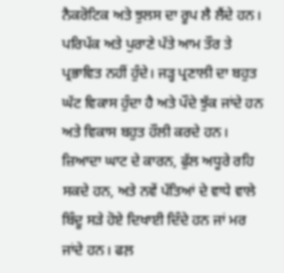ਨੈਕਰੋਟਿਕ ਅਤੇ ਝੁਲਸ ਦਾ ਰੂਪ ਲੈ ਲੈਂਦੇ ਹਨ। ਪਰਿਪੱਕ ਅਤੇ ਪੁਰਾਣੇ ਪੱਤੇ ਆਮ ਤੌਰ ਤੇ ਪ੍ਰਭਾਵਿਤ ਨਹੀਂ ਹੁੰਦੇ। ਜੜ੍ਹ ਪ੍ਰਣਾਲੀ ਦਾ ਬਹੁਤ ਘੱਟ ਵਿਕਾਸ ਹੁੰਦਾ ਹੈ ਅਤੇ ਪੌਦੇ ਝੁੱਕ ਜਾਂਦੇ ਹਨ ਅਤੇ ਵਿਕਾਸ ਬਹੁਤ ਹੌਲੀ ਕਰਦੇ ਹਨ। ਜ਼ਿਆਦਾ ਘਾਟ ਦੇ ਕਾਰਨ, ਫੁੱਲ ਅਧੂਰੇ ਰਹਿ ਸਕਦੇ ਹਨ, ਅਤੇ ਨਵੇਂ ਪੱਤਿਆਂ ਦੇ ਵਾਧੇ ਵਾਲੇ ਬਿੰਦੂ ਸੜੇ ਹੋਏ ਦਿਖਾਈ ਦਿੰਦੇ ਹਨ ਜਾਂ ਮਰ ਜਾਂਦੇ ਹਨ। ਫਲ਼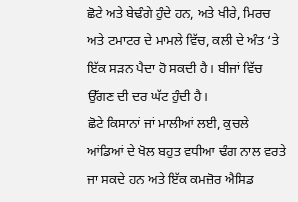ਛੋਟੇ ਅਤੇ ਬੇਢੰਗੇ ਹੁੰਦੇ ਹਨ, ਅਤੇ ਖੀਰੇ, ਮਿਰਚ ਅਤੇ ਟਮਾਟਰ ਦੇ ਮਾਮਲੇ ਵਿੱਚ, ਕਲੀ ਦੇ ਅੰਤ ‘ਤੇ ਇੱਕ ਸੜਨ ਪੈਦਾ ਹੋ ਸਕਦੀ ਹੈ। ਬੀਜਾਂ ਵਿੱਚ ਉੱਗਣ ਦੀ ਦਰ ਘੱਟ ਹੁੰਦੀ ਹੈ।
ਛੋਟੇ ਕਿਸਾਨਾਂ ਜਾਂ ਮਾਲੀਆਂ ਲਈ, ਕੁਚਲੇ ਆਂਡਿਆਂ ਦੇ ਖੋਲ ਬਹੁਤ ਵਧੀਆ ਢੰਗ ਨਾਲ ਵਰਤੇ ਜਾ ਸਕਦੇ ਹਨ ਅਤੇ ਇੱਕ ਕਮਜ਼ੋਰ ਐਸਿਡ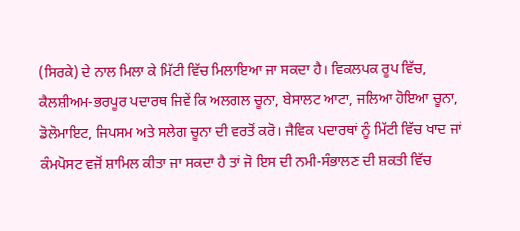(ਸਿਰਕੇ) ਦੇ ਨਾਲ ਮਿਲਾ ਕੇ ਮਿੱਟੀ ਵਿੱਚ ਮਿਲਾਇਆ ਜਾ ਸਕਦਾ ਹੈ। ਵਿਕਲਪਕ ਰੂਪ ਵਿੱਚ, ਕੈਲਸ਼ੀਅਮ-ਭਰਪੂਰ ਪਦਾਰਥ ਜਿਵੇਂ ਕਿ ਅਲਗਲ ਚੂਨਾ, ਬੇਸਾਲਟ ਆਟਾ, ਜਲਿਆ ਹੋਇਆ ਚੂਨਾ, ਡੋਲੋਮਾਇਟ, ਜਿਪਸਮ ਅਤੇ ਸਲੇਗ ਚੂਨਾ ਦੀ ਵਰਤੋਂ ਕਰੋ। ਜੈਵਿਕ ਪਦਾਰਥਾਂ ਨੂੰ ਮਿੱਟੀ ਵਿੱਚ ਖਾਦ ਜਾਂ ਕੰਮਪੋਸਟ ਵਜੋਂ ਸ਼ਾਮਿਲ ਕੀਤਾ ਜਾ ਸਕਦਾ ਹੈ ਤਾਂ ਜੋ ਇਸ ਦੀ ਨਮੀ-ਸੰਭਾਲਣ ਦੀ ਸ਼ਕਤੀ ਵਿੱਚ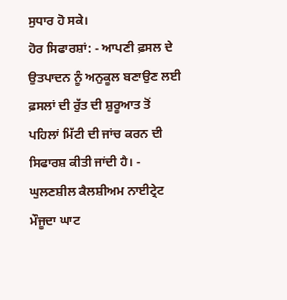ਸੁਧਾਰ ਹੋ ਸਕੇ।
ਹੋਰ ਸਿਫਾਰਸ਼ਾਂ: - ਆਪਣੀ ਫ਼ਸਲ ਦੇ ਉਤਪਾਦਨ ਨੂੰ ਅਨੁਕੂਲ ਬਣਾਉਣ ਲਈ ਫ਼ਸਲਾਂ ਦੀ ਰੁੱਤ ਦੀ ਸ਼ੁਰੂਆਤ ਤੋਂ ਪਹਿਲਾਂ ਮਿੱਟੀ ਦੀ ਜਾਂਚ ਕਰਨ ਦੀ ਸਿਫਾਰਸ਼ ਕੀਤੀ ਜਾਂਦੀ ਹੈ। - ਘੁਲਣਸ਼ੀਲ ਕੈਲਸ਼ੀਅਮ ਨਾਈਟ੍ਰੇਟ ਮੌਜੂਦਾ ਘਾਟ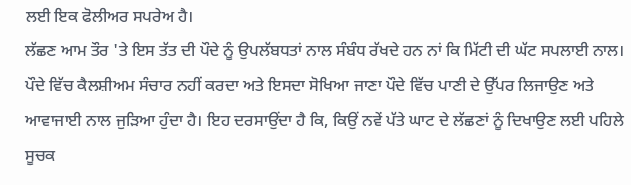ਲਈ ਇਕ ਫੋਲੀਅਰ ਸਪਰੇਅ ਹੈ।
ਲੱਛਣ ਆਮ ਤੌਰ 'ਤੇ ਇਸ ਤੱਤ ਦੀ ਪੌਦੇ ਨੂੰ ਉਪਲੱਬਧਤਾਂ ਨਾਲ ਸੰਬੰਧ ਰੱਖਦੇ ਹਨ ਨਾਂ ਕਿ ਮਿੱਟੀ ਦੀ ਘੱਟ ਸਪਲਾਈ ਨਾਲ। ਪੌਦੇ ਵਿੱਚ ਕੈਲਸ਼ੀਅਮ ਸੰਚਾਰ ਨਹੀਂ ਕਰਦਾ ਅਤੇ ਇਸਦਾ ਸੋਖਿਆ ਜਾਣਾ ਪੌਦੇ ਵਿੱਚ ਪਾਣੀ ਦੇ ਉੱਪਰ ਲਿਜਾਉਣ ਅਤੇ ਆਵਾਜਾਈ ਨਾਲ ਜੁੜਿਆ ਹੁੰਦਾ ਹੈ। ਇਹ ਦਰਸਾਉਂਦਾ ਹੈ ਕਿ, ਕਿਉਂ ਨਵੇਂ ਪੱਤੇ ਘਾਟ ਦੇ ਲੱਛਣਾਂ ਨੂੰ ਦਿਖਾਉਣ ਲਈ ਪਹਿਲੇ ਸੂਚਕ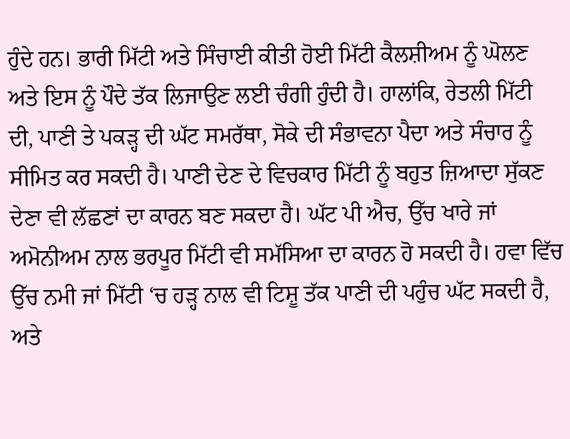ਹੁੰਦੇ ਹਨ। ਭਾਰੀ ਮਿੱਟੀ ਅਤੇ ਸਿੰਚਾਈ ਕੀਤੀ ਹੋਈ ਮਿੱਟੀ ਕੈਲਸ਼ੀਅਮ ਨੂੰ ਘੋਲਣ ਅਤੇ ਇਸ ਨੂੰ ਪੌਦੇ ਤੱਕ ਲਿਜਾਉਣ ਲਈ ਚੰਗੀ ਹੁੰਦੀ ਹੈ। ਹਾਲਾਂਕਿ, ਰੇਤਲੀ ਮਿੱਟੀ ਦੀ, ਪਾਣੀ ਤੇ ਪਕੜ੍ਹ ਦੀ ਘੱਟ ਸਮਰੱਥਾ, ਸੋਕੇ ਦੀ ਸੰਭਾਵਨਾ ਪੈਦਾ ਅਤੇ ਸੰਚਾਰ ਨੂੰ ਸੀਮਿਤ ਕਰ ਸਕਦੀ ਹੈ। ਪਾਣੀ ਦੇਣ ਦੇ ਵਿਚਕਾਰ ਮਿੱਟੀ ਨੂੰ ਬਹੁਤ ਜ਼ਿਆਦਾ ਸੁੱਕਣ ਦੇਣਾ ਵੀ ਲੱਛਣਾਂ ਦਾ ਕਾਰਨ ਬਣ ਸਕਦਾ ਹੈ। ਘੱਟ ਪੀ ਐਚ, ਉੱਚ ਖਾਰੇ ਜਾਂ ਅਮੋਨੀਅਮ ਨਾਲ ਭਰਪੂਰ ਮਿੱਟੀ ਵੀ ਸਮੱਸਿਆ ਦਾ ਕਾਰਨ ਹੋ ਸਕਦੀ ਹੈ। ਹਵਾ ਵਿੱਚ ਉੱਚ ਨਮੀ ਜਾਂ ਮਿੱਟੀ ‘ਚ ਹੜ੍ਹ ਨਾਲ ਵੀ ਟਿਸ਼ੂ ਤੱਕ ਪਾਣੀ ਦੀ ਪਹੁੰਚ ਘੱਟ ਸਕਦੀ ਹੈ, ਅਤੇ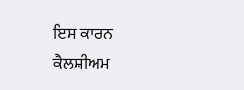ਇਸ ਕਾਰਨ ਕੈਲਸ਼ੀਅਮ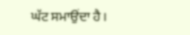ਘੱਟ ਸਮਾਉਂਦਾ ਹੈ।